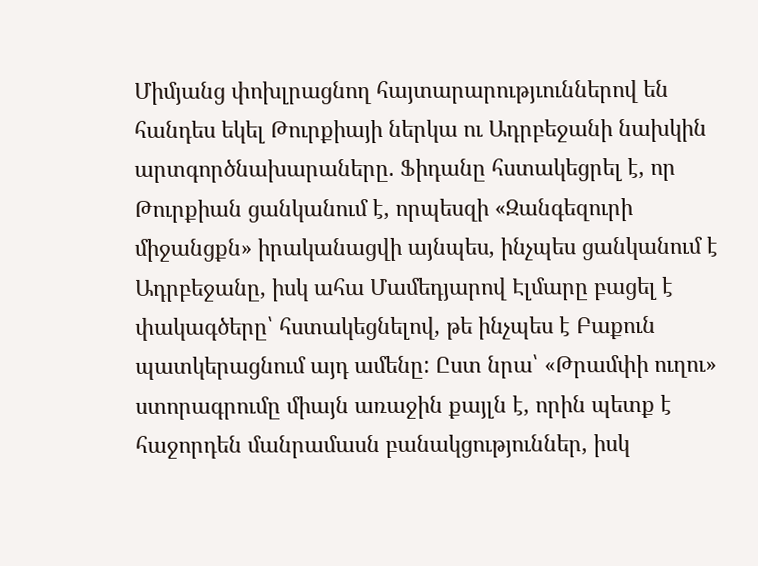Միմյանց փոխլրացնող հայտարարությւուններով են հանդես եկել Թուրքիայի ներկա ու Ադրբեջանի նախկին արտգործնախարաները. Ֆիդանը հստակեցրել է, որ Թուրքիան ցանկանում է, որպեսզի «Զանգեզուրի միջանցքն» իրականացվի այնպես, ինչպես ցանկանում է Ադրբեջանը, իսկ ահա Մամեդյարով Էլմարը բացել է փակագծերը՝ հստակեցնելով, թե ինչպես է Բաքուն պատկերացնում այդ ամենը: Ըստ նրա՝ «Թրամփի ուղու» ստորագրումը միայն առաջին քայլն է, որին պետք է հաջորդեն մանրամասն բանակցություններ, իսկ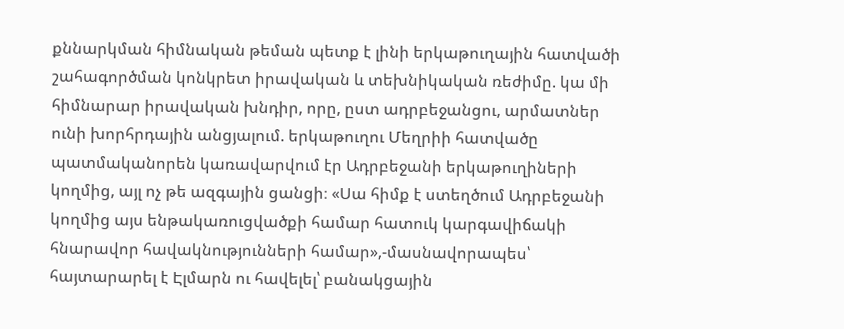քննարկման հիմնական թեման պետք է լինի երկաթուղային հատվածի շահագործման կոնկրետ իրավական և տեխնիկական ռեժիմը. կա մի հիմնարար իրավական խնդիր, որը, ըստ ադրբեջանցու, արմատներ ունի խորհրդային անցյալում. երկաթուղու Մեղրիի հատվածը պատմականորեն կառավարվում էր Ադրբեջանի երկաթուղիների կողմից, այլ ոչ թե ազգային ցանցի։ «Սա հիմք է ստեղծում Ադրբեջանի կողմից այս ենթակառուցվածքի համար հատուկ կարգավիճակի հնարավոր հավակնությունների համար»,-մասնավորապես՝ հայտարարել է Էլմարն ու հավելել՝ բանակցային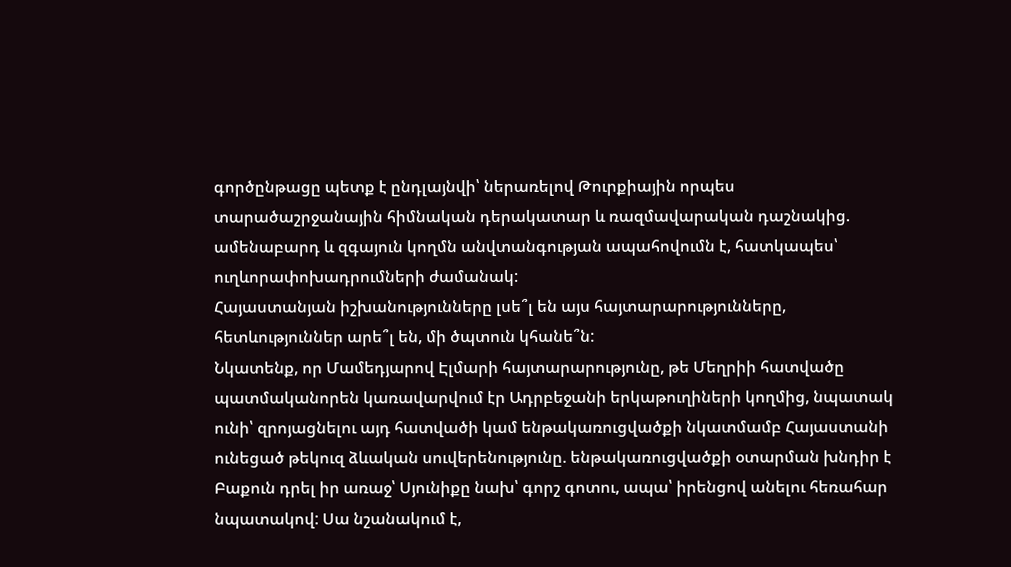գործընթացը պետք է ընդլայնվի՝ ներառելով Թուրքիային որպես տարածաշրջանային հիմնական դերակատար և ռազմավարական դաշնակից. ամենաբարդ և զգայուն կողմն անվտանգության ապահովումն է, հատկապես՝ ուղևորափոխադրումների ժամանակ:
Հայաստանյան իշխանությունները լսե՞լ են այս հայտարարությունները, հետևություններ արե՞լ են, մի ծպտուն կհանե՞ն:
Նկատենք, որ Մամեդյարով Էլմարի հայտարարությունը, թե Մեղրիի հատվածը պատմականորեն կառավարվում էր Ադրբեջանի երկաթուղիների կողմից, նպատակ ունի՝ զրոյացնելու այդ հատվածի կամ ենթակառուցվածքի նկատմամբ Հայաստանի ունեցած թեկուզ ձևական սուվերենությունը. ենթակառուցվածքի օտարման խնդիր է Բաքուն դրել իր առաջ՝ Սյունիքը նախ՝ գորշ գոտու, ապա՝ իրենցով անելու հեռահար նպատակով: Սա նշանակում է,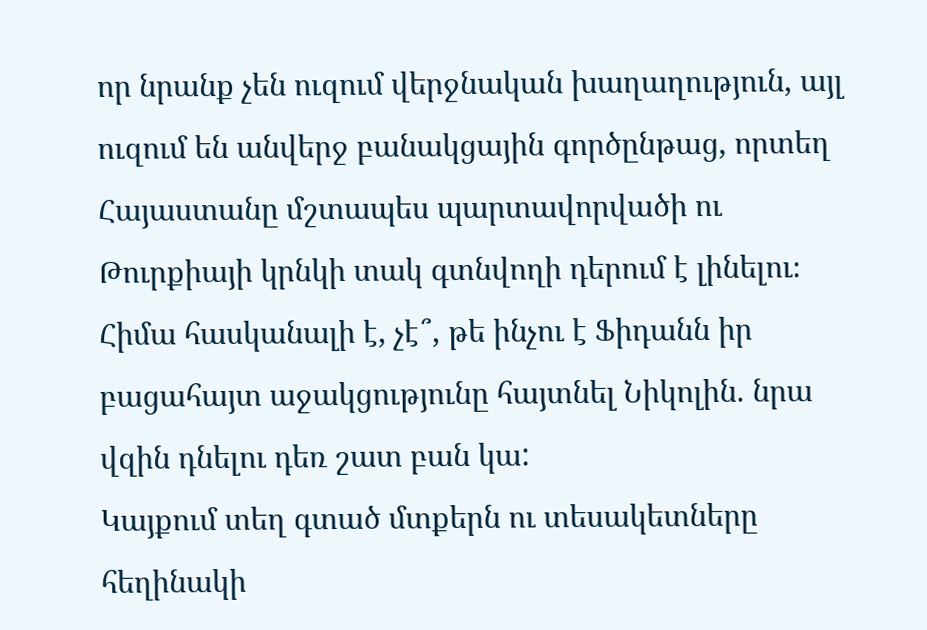որ նրանք չեն ուզում վերջնական խաղաղություն, այլ ուզում են անվերջ բանակցային գործընթաց, որտեղ Հայաստանը մշտապես պարտավորվածի ու Թուրքիայի կրնկի տակ գտնվողի դերում է լինելու։
Հիմա հասկանալի է, չէ՞, թե ինչու է Ֆիդանն իր բացահայտ աջակցությունը հայտնել Նիկոլին. նրա վզին դնելու դեռ շատ բան կա:
Կայքում տեղ գտած մտքերն ու տեսակետները հեղինակի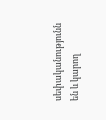սեփականությունն են և կարող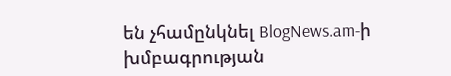են չհամընկնել BlogNews.am-ի խմբագրության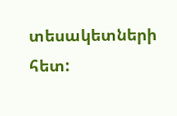տեսակետների հետ: